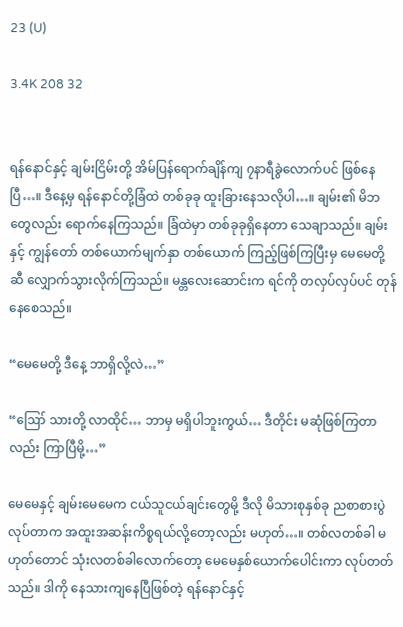23 (U)

3.4K 208 32


ရန်နောင်နှင့် ချမ်းငြိမ်းတို့ အိမ်ပြန်ရောက်ချိန်ကျ ၇နာရီခွဲလောက်ပင် ဖြစ်နေပြီ…။ ဒီနေ့မှ ရန်နောင်တို့ခြံထဲ တစ်ခုခု ထူးခြားနေသလိုပါ…။ ချမ်း၏ မိဘတွေလည်း ရောက်နေကြသည်။ ခြံထဲမှာ တစ်ခုခုရှိနေတာ သေချာသည်။ ချမ်းနှင့် ကျွန်တော် တစ်ယောက်မျက်နှာ တစ်ယောက် ကြည့်ဖြစ်ကြပြီးမှ မေမေတို့ဆီ လျှောက်သွားလိုက်ကြသည်။ မန္တလေးဆောင်းက ရင်ကို တလှပ်လှပ်ပင် တုန်နေစေသည်။

“မေမေတို့ ဒီနေ့ ဘာရှိလို့လဲ…”

“ဪ သားတို့ လာထိုင်… ဘာမှ မရှိပါဘူးကွယ်… ဒီတိုင်း မဆုံဖြစ်ကြတာလည်း ကြာပြီမို့…”

မေမေနှင့် ချမ်းမေမေက ငယ်သူငယ်ချင်းတွေမို့ ဒီလို မိသားစုနှစ်ခု ညစာစားပွဲ လုပ်တာက အထူးအဆန်းကိစ္စရယ်လို့တော့လည်း မဟုတ်…။ တစ်လတစ်ခါ မဟုတ်တောင် သုံးလတစ်ခါလောက်တော့ မေမေနှစ်ယောက်ပေါင်းကာ လုပ်တတ်သည်။ ဒါကို နေသားကျနေပြီဖြစ်တဲ့ ရန်နောင်နှင့်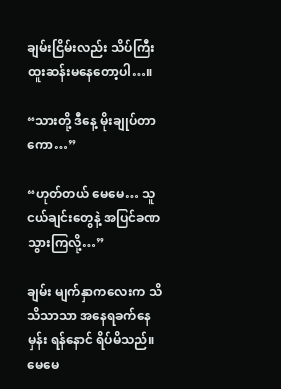ချမ်းငြိမ်းလည်း သိပ်ကြီး ထူးဆန်းမနေတော့ပါ…။

“သားတို့ ဒီနေ့ မိုးချုပ်တာကော…”

“ဟုတ်တယ် မေမေ… သူငယ်ချင်းတွေနဲ့ အပြင်ခဏသွားကြလို့…”

ချမ်း မျက်နှာကလေးက သိသိသာသာ အနေရခက်နေမှန်း ရန်နောင် ရိပ်မိသည်။ မေမေ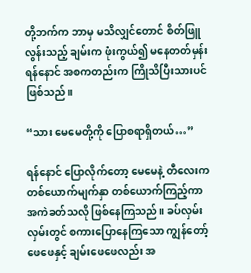တို့ဘက်က ဘာမှ မသိလျှင်တောင် စိတ်ဖြူလွန်းသည့် ချမ်းက ဖုံးကွယ်၍ မနေတတ်မှန်း ရန်နောင် အစကတည်းက ကြိုသိပြီးသားပင်ဖြစ်သည်။

“သား မေမေတို့ကို ပြောစရာရှိတယ်…”

ရန်နောင် ပြောလိုက်တော့ မေမေနဲ့ တီလေးက တစ်ယောက်မျက်နှာ တစ်ယောက်ကြည့်ကာ  အကဲခတ်သလို ဖြစ်နေကြသည်။ ခပ်လှမ်းလှမ်းတွင် စကားပြောနေကြသော ကျွန်တော့်ဖေဖေနှင့် ချမ်းဖေဖေလည်း အ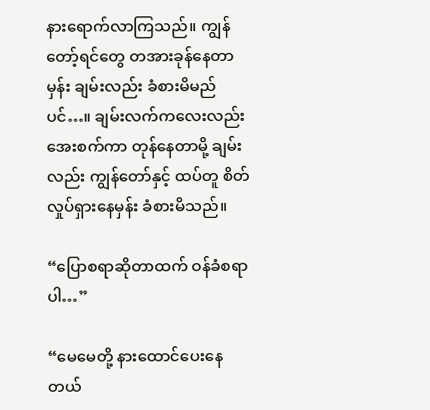နားရောက်လာကြသည်။ ကျွန်တော့်ရင်တွေ တအားခုန်နေတာမှန်း ချမ်းလည်း ခံစားမိမည်ပင်…။ ချမ်းလက်ကလေးလည်း အေးစက်ကာ တုန်နေတာမို့ ချမ်းလည်း ကျွန်တော်နှင့် ထပ်တူ စိတ်လှုပ်ရှားနေမှန်း ခံစားမိသည်။

“ပြောစရာဆိုတာထက် ဝန်ခံစရာပါ…”

“မေမေတို့ နားထောင်ပေးနေတယ်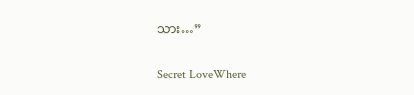သား…”

Secret LoveWhere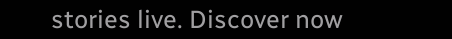stories live. Discover now